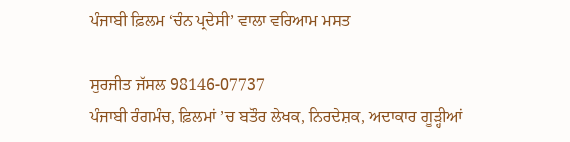ਪੰਜਾਬੀ ਫ਼ਿਲਮ ‘ਚੰਨ ਪ੍ਰਦੇਸੀ’ ਵਾਲਾ ਵਰਿਆਮ ਮਸਤ

ਸੁਰਜੀਤ ਜੱਸਲ 98146-07737
ਪੰਜਾਬੀ ਰੰਗਮੰਚ, ਫ਼ਿਲਮਾਂ ’ਚ ਬਤੌਰ ਲੇਖਕ, ਨਿਰਦੇਸ਼ਕ, ਅਦਾਕਾਰ ਗੂੜ੍ਹੀਆਂ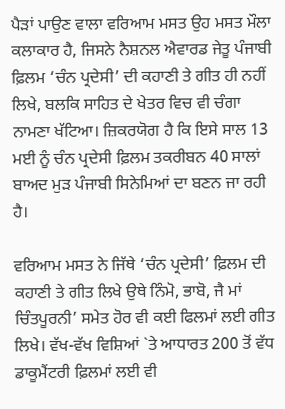ਪੈੜਾਂ ਪਾਉਣ ਵਾਲਾ ਵਰਿਆਮ ਮਸਤ ਉਹ ਮਸਤ ਮੌਲਾ ਕਲਾਕਾਰ ਹੈ, ਜਿਸਨੇ ਨੈਸ਼ਨਲ ਐਵਾਰਡ ਜੇਤੂ ਪੰਜਾਬੀ ਫ਼ਿਲਮ ‘ਚੰਨ ਪ੍ਰਦੇਸੀ’ ਦੀ ਕਹਾਣੀ ਤੇ ਗੀਤ ਹੀ ਨਹੀਂ ਲਿਖੇ, ਬਲਕਿ ਸਾਹਿਤ ਦੇ ਖੇਤਰ ਵਿਚ ਵੀ ਚੰਗਾ ਨਾਮਣਾ ਖੱਟਿਆ। ਜ਼ਿਕਰਯੋਗ ਹੈ ਕਿ ਇਸੇ ਸਾਲ 13 ਮਈ ਨੂੰ ਚੰਨ ਪ੍ਰਦੇਸੀ ਫ਼ਿਲਮ ਤਕਰੀਬਨ 40 ਸਾਲਾਂ ਬਾਅਦ ਮੁੜ ਪੰਜਾਬੀ ਸਿਨੇਮਿਆਂ ਦਾ ਬਣਨ ਜਾ ਰਹੀ ਹੈ।

ਵਰਿਆਮ ਮਸਤ ਨੇ ਜਿੱਥੇ ‘ਚੰਨ ਪ੍ਰਦੇਸੀ’ ਫ਼ਿਲਮ ਦੀ ਕਹਾਣੀ ਤੇ ਗੀਤ ਲਿਖੇ ਉਥੇ ਨਿੰਮੋ, ਭਾਬੋ, ਜੈ ਮਾਂ ਚਿੰਤਪੂਰਨੀ’ ਸਮੇਤ ਹੋਰ ਵੀ ਕਈ ਫਿਲਮਾਂ ਲਈ ਗੀਤ ਲਿਖੇ। ਵੱਖ-ਵੱਖ ਵਿਸ਼ਿਆਂ `ਤੇ ਆਧਾਰਤ 200 ਤੋਂ ਵੱਧ ਡਾਕੂਮੈਂਟਰੀ ਫ਼ਿਲਮਾਂ ਲਈ ਵੀ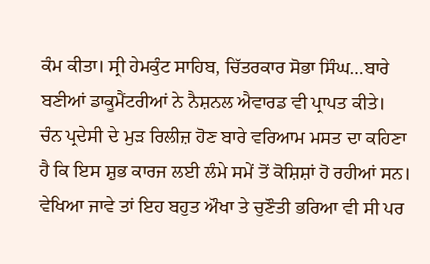ਕੰਮ ਕੀਤਾ। ਸ੍ਰੀ ਹੇਮਕੁੰਟ ਸਾਹਿਬ, ਚਿੱਤਰਕਾਰ ਸੋਭਾ ਸਿੰਘ…ਬਾਰੇ ਬਣੀਆਂ ਡਾਕੂਮੈਂਟਰੀਆਂ ਨੇ ਨੈਸ਼ਨਲ ਐਵਾਰਡ ਵੀ ਪ੍ਰਾਪਤ ਕੀਤੇ।
ਚੰਨ ਪ੍ਰਦੇਸੀ ਦੇ ਮੁੜ ਰਿਲੀਜ਼ ਹੋਣ ਬਾਰੇ ਵਰਿਆਮ ਮਸਤ ਦਾ ਕਹਿਣਾ ਹੈ ਕਿ ਇਸ ਸ਼ੁਭ ਕਾਰਜ ਲਈ ਲੰਮੇ ਸਮੇਂ ਤੋਂ ਕੋਸ਼ਿਸ਼ਾਂ ਹੋ ਰਹੀਆਂ ਸਨ। ਵੇਖਿਆ ਜਾਵੇ ਤਾਂ ਇਹ ਬਹੁਤ ਔਖਾ ਤੇ ਚੁਣੌਤੀ ਭਰਿਆ ਵੀ ਸੀ ਪਰ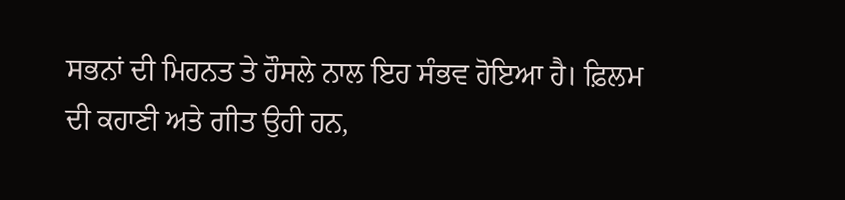ਸਭਨਾਂ ਦੀ ਮਿਹਨਤ ਤੇ ਹੌਸਲੇ ਨਾਲ ਇਹ ਸੰਭਵ ਹੋਇਆ ਹੈ। ਫ਼ਿਲਮ ਦੀ ਕਹਾਣੀ ਅਤੇ ਗੀਤ ਉਹੀ ਹਨ,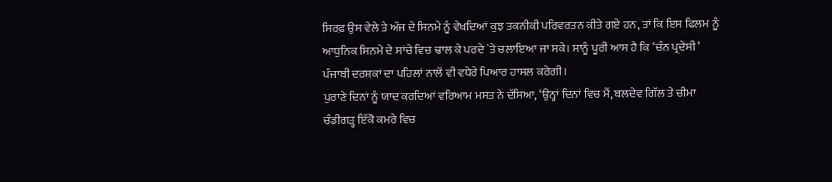ਸਿਰਫ਼ ਉਸ ਵੇਲੇ ਤੇ ਅੱਜ ਦੇ ਸਿਨਮੇ ਨੂੰ ਵੇਖਦਿਆਂ ਕੁਝ ਤਕਨੀਕੀ ਪਰਿਵਰਤਨ ਕੀਤੇ ਗਏ ਹਨ, ਤਾਂ ਕਿ ਇਸ ਫਿਲਮ ਨੂੰ ਆਧੁਨਿਕ ਸਿਨਮੇ ਦੇ ਸਾਂਚੇ ਵਿਚ ਢਾਲ ਕੇ ਪਰਦੇ `ਤੇ ਚਲਾਇਆ ਜਾ ਸਕੇ। ਸਾਨੂੰ ਪੂਰੀ ਆਸ ਹੈ ਕਿ ‘ਚੰਨ ਪ੍ਰਦੇਸੀ’ ਪੰਜਾਬੀ ਦਰਸ਼ਕਾਂ ਦਾ ਪਹਿਲਾਂ ਨਾਲੋਂ ਵੀ ਵਧੇਰੇ ਪਿਆਰ ਹਾਸਲ ਕਰੇਗੀ।
ਪੁਰਾਣੇ ਦਿਨਾਂ ਨੂੰ ਯਾਦ ਕਰਦਿਆਂ ਵਰਿਆਮ ਮਸਤ ਨੇ ਦੱਸਿਆ, ‘ਉਨ੍ਹਾਂ ਦਿਨਾਂ ਵਿਚ ਮੈਂ, ਬਲਦੇਵ ਗਿੱਲ ਤੇ ਚੀਮਾ ਚੰਡੀਗੜ੍ਹ ਇੱਕੋ ਕਮਰੇ ਵਿਚ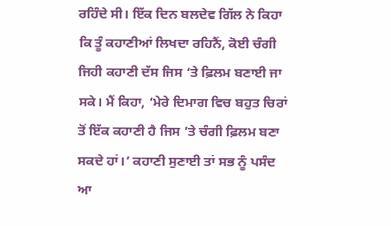ਰਹਿੰਦੇ ਸੀ। ਇੱਕ ਦਿਨ ਬਲਦੇਵ ਗਿੱਲ ਨੇ ਕਿਹਾ ਕਿ ਤੂੰ ਕਹਾਣੀਆਂ ਲਿਖਦਾ ਰਹਿਨੈਂ, ਕੋਈ ਚੰਗੀ ਜਿਹੀ ਕਹਾਣੀ ਦੱਸ ਜਿਸ ‘ਤੇ ਫ਼ਿਲਮ ਬਣਾਈ ਜਾ ਸਕੇ। ਮੈਂ ਕਿਹਾ, ‘ਮੇਰੇ ਦਿਮਾਗ ਵਿਚ ਬਹੁਤ ਚਿਰਾਂ ਤੋਂ ਇੱਕ ਕਹਾਣੀ ਹੈ ਜਿਸ ’ਤੇ ਚੰਗੀ ਫ਼ਿਲਮ ਬਣਾ ਸਕਦੇ ਹਾਂ।’ ਕਹਾਣੀ ਸੁਣਾਈ ਤਾਂ ਸਭ ਨੂੰ ਪਸੰਦ ਆ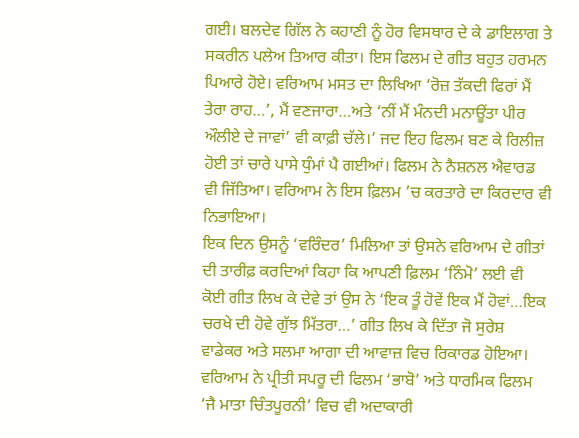ਗਈ। ਬਲਦੇਵ ਗਿੱਲ ਨੇ ਕਹਾਣੀ ਨੂੰ ਹੋਰ ਵਿਸਥਾਰ ਦੇ ਕੇ ਡਾਇਲਾਗ ਤੇ ਸਕਰੀਨ ਪਲੇਅ ਤਿਆਰ ਕੀਤਾ। ਇਸ ਫਿਲਮ ਦੇ ਗੀਤ ਬਹੁਤ ਹਰਮਨ ਪਿਆਰੇ ਹੋਏ। ਵਰਿਆਮ ਮਸਤ ਦਾ ਲਿਖਿਆ ‘ਰੋਜ਼ ਤੱਕਦੀ ਫਿਰਾਂ ਮੈਂ ਤੇਰਾ ਰਾਹ…’, ਮੈਂ ਵਣਜਾਰਾ…ਅਤੇ ‘ਨੀਂ ਮੈਂ ਮੰਨਦੀ ਮਨਾਊਂਤਾ ਪੀਰ ਔਲੀਏ ਦੇ ਜਾਵਾਂ’ ਵੀ ਕਾਫ਼ੀ ਚੱਲੇ।’ ਜਦ ਇਹ ਫਿਲਮ ਬਣ ਕੇ ਰਿਲੀਜ਼ ਹੋਈ ਤਾਂ ਚਾਰੇ ਪਾਸੇ ਧੁੰਮਾਂ ਪੈ ਗਈਆਂ। ਫਿਲਮ ਨੇ ਨੈਸ਼ਨਲ ਐਵਾਰਡ ਵੀ ਜਿੱਤਿਆ। ਵਰਿਆਮ ਨੇ ਇਸ ਫ਼ਿਲਮ ’ਚ ਕਰਤਾਰੇ ਦਾ ਕਿਰਦਾਰ ਵੀ ਨਿਭਾਇਆ।
ਇਕ ਦਿਨ ਉਸਨੂੰ ‘ਵਰਿੰਦਰ’ ਮਿਲਿਆ ਤਾਂ ਉਸਨੇ ਵਰਿਆਮ ਦੇ ਗੀਤਾਂ ਦੀ ਤਾਰੀਫ਼ ਕਰਦਿਆਂ ਕਿਹਾ ਕਿ ਆਪਣੀ ਫ਼ਿਲਮ ‘ਨਿੰਮੋ’ ਲਈ ਵੀ ਕੋਈ ਗੀਤ ਲਿਖ ਕੇ ਦੇਵੇ ਤਾਂ ਉਸ ਨੇ ‘ਇਕ ਤੂੰ ਹੋਵੇਂ ਇਕ ਮੈਂ ਹੋਵਾਂ…ਇਕ ਚਰਖੇ ਦੀ ਹੋਵੇ ਗੁੱਝ ਮਿੱਤਰਾ…’ ਗੀਤ ਲਿਖ ਕੇ ਦਿੱਤਾ ਜੋ ਸੁਰੇਸ਼ ਵਾਡੇਕਰ ਅਤੇ ਸਲਮਾ ਆਗਾ ਦੀ ਆਵਾਜ਼ ਵਿਚ ਰਿਕਾਰਡ ਹੋਇਆ।
ਵਰਿਆਮ ਨੇ ਪ੍ਰੀਤੀ ਸਪਰੂ ਦੀ ਫਿਲਮ ‘ਭਾਬੋ’ ਅਤੇ ਧਾਰਮਿਕ ਫਿਲਮ ‘ਜੈ ਮਾਤਾ ਚਿੰਤਪੂਰਨੀ’ ਵਿਚ ਵੀ ਅਦਾਕਾਰੀ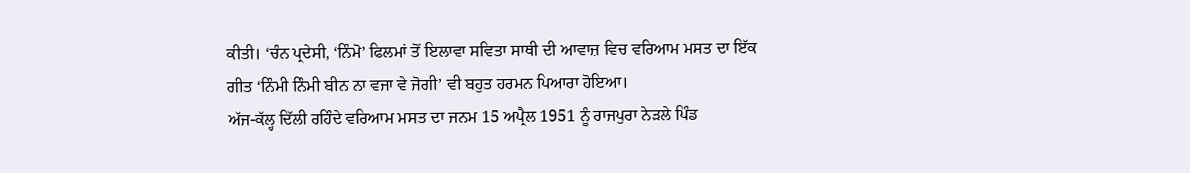ਕੀਤੀ। ‘ਚੰਨ ਪ੍ਰਦੇਸੀ, ‘ਨਿੰਮੋ’ ਫਿਲਮਾਂ ਤੋਂ ਇਲਾਵਾ ਸਵਿਤਾ ਸਾਥੀ ਦੀ ਆਵਾਜ਼ ਵਿਚ ਵਰਿਆਮ ਮਸਤ ਦਾ ਇੱਕ ਗੀਤ ‘ਨਿੰਮੀ ਨਿੰਮੀ ਬੀਨ ਨਾ ਵਜਾ ਵੇ ਜੋਗੀ’ ਵੀ ਬਹੁਤ ਹਰਮਨ ਪਿਆਰਾ ਹੋਇਆ।
ਅੱਜ-ਕੱਲ੍ਹ ਦਿੱਲੀ ਰਹਿੰਦੇ ਵਰਿਆਮ ਮਸਤ ਦਾ ਜਨਮ 15 ਅਪ੍ਰੈਲ 1951 ਨੂੰ ਰਾਜਪੁਰਾ ਨੇੜਲੇ ਪਿੰਡ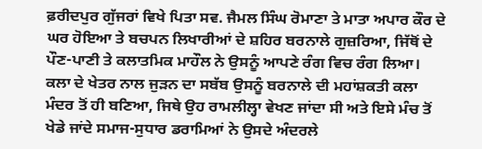ਫ਼ਰੀਦਪੁਰ ਗੁੱਜਰਾਂ ਵਿਖੇ ਪਿਤਾ ਸਵ. ਜੈਮਲ ਸਿੰਘ ਰੋਮਾਣਾ ਤੇ ਮਾਤਾ ਅਪਾਰ ਕੌਰ ਦੇ ਘਰ ਹੋਇਆ ਤੇ ਬਚਪਨ ਲਿਖਾਰੀਆਂ ਦੇ ਸ਼ਹਿਰ ਬਰਨਾਲੇ ਗੁਜ਼ਰਿਆ, ਜਿੱਥੋਂ ਦੇ ਪੌਣ-ਪਾਣੀ ਤੇ ਕਲਾਤਮਿਕ ਮਾਹੌਲ ਨੇ ਉਸਨੂੰ ਆਪਣੇ ਰੰਗ ਵਿਚ ਰੰਗ ਲਿਆ। ਕਲਾ ਦੇ ਖੇਤਰ ਨਾਲ ਜੁੜਨ ਦਾ ਸਬੱਬ ਉਸਨੂੰ ਬਰਨਾਲੇ ਦੀ ਮਹਾਂਸ਼ਕਤੀ ਕਲਾ ਮੰਦਰ ਤੋਂ ਹੀ ਬਣਿਆ, ਜਿਥੇ ਉਹ ਰਾਮਲੀਲ੍ਹਾ ਵੇਖਣ ਜਾਂਦਾ ਸੀ ਅਤੇ ਇਸੇ ਮੰਚ ਤੋਂ ਖੇਡੇ ਜਾਂਦੇ ਸਮਾਜ-ਸੁਧਾਰ ਡਰਾਮਿਆਂ ਨੇ ਉਸਦੇ ਅੰਦਰਲੇ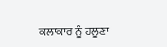ਕਲਾਕਾਰ ਨੂੰ ਹਲੂਣਾ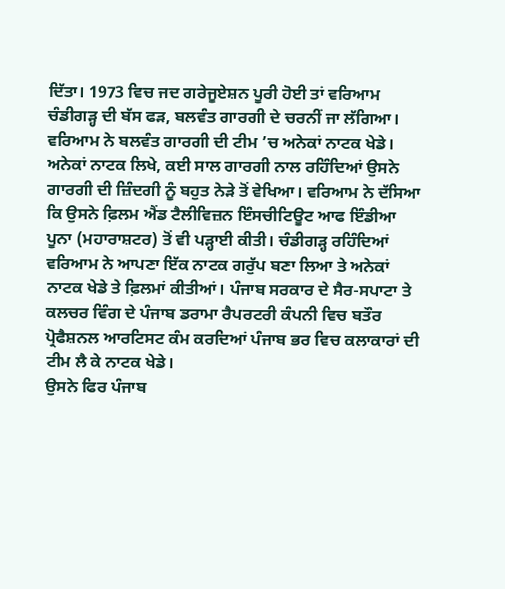ਦਿੱਤਾ। 1973 ਵਿਚ ਜਦ ਗਰੇਜੂਏਸ਼ਨ ਪੂਰੀ ਹੋਈ ਤਾਂ ਵਰਿਆਮ ਚੰਡੀਗੜ੍ਹ ਦੀ ਬੱਸ ਫੜ, ਬਲਵੰਤ ਗਾਰਗੀ ਦੇ ਚਰਨੀਂ ਜਾ ਲੱਗਿਆ। ਵਰਿਆਮ ਨੇ ਬਲਵੰਤ ਗਾਰਗੀ ਦੀ ਟੀਮ ’ਚ ਅਨੇਕਾਂ ਨਾਟਕ ਖੇਡੇ। ਅਨੇਕਾਂ ਨਾਟਕ ਲਿਖੇ, ਕਈ ਸਾਲ ਗਾਰਗੀ ਨਾਲ ਰਹਿੰਦਿਆਂ ਉਸਨੇ ਗਾਰਗੀ ਦੀ ਜ਼ਿੰਦਗੀ ਨੂੰ ਬਹੁਤ ਨੇੜੇ ਤੋਂ ਵੇਖਿਆ। ਵਰਿਆਮ ਨੇ ਦੱਸਿਆ ਕਿ ਉਸਨੇ ਫ਼ਿਲਮ ਐਂਡ ਟੈਲੀਵਿਜ਼ਨ ਇੰਸਚੀਟਿਊਟ ਆਫ ਇੰਡੀਆ ਪੂਨਾ (ਮਹਾਰਾਸ਼ਟਰ) ਤੋਂ ਵੀ ਪੜ੍ਹਾਈ ਕੀਤੀ। ਚੰਡੀਗੜ੍ਹ ਰਹਿੰਦਿਆਂ ਵਰਿਆਮ ਨੇ ਆਪਣਾ ਇੱਕ ਨਾਟਕ ਗਰੁੱਪ ਬਣਾ ਲਿਆ ਤੇ ਅਨੇਕਾਂ ਨਾਟਕ ਖੇਡੇ ਤੇ ਫ਼ਿਲਮਾਂ ਕੀਤੀਆਂ। ਪੰਜਾਬ ਸਰਕਾਰ ਦੇ ਸੈਰ-ਸਪਾਟਾ ਤੇ ਕਲਚਰ ਵਿੰਗ ਦੇ ਪੰਜਾਬ ਡਰਾਮਾ ਰੈਪਰਟਰੀ ਕੰਪਨੀ ਵਿਚ ਬਤੌਰ ਪ੍ਰੋਫੈਸ਼ਨਲ ਆਰਟਿਸਟ ਕੰਮ ਕਰਦਿਆਂ ਪੰਜਾਬ ਭਰ ਵਿਚ ਕਲਾਕਾਰਾਂ ਦੀ ਟੀਮ ਲੈ ਕੇ ਨਾਟਕ ਖੇਡੇ।
ਉਸਨੇ ਫਿਰ ਪੰਜਾਬ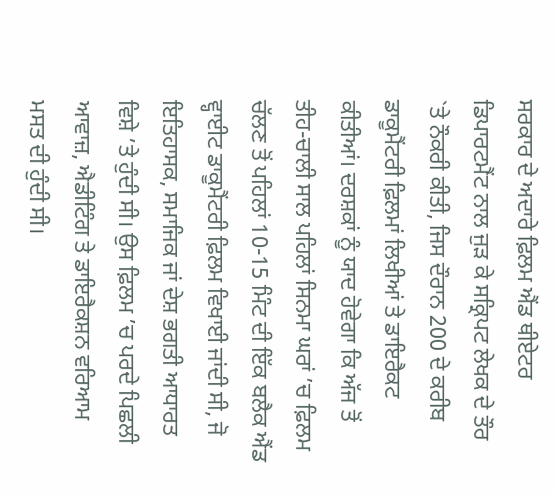ਸਰਕਾਰ ਦੇ ਅਦਾਰੇ ਫ਼ਿਲਮ ਐਂਡ ਥੀਏਟਰ ਡਿਪਾਰਟਮੈਂਟ ਨਾਲ ਜੁੜ ਕੇ ਸਕ੍ਰਿਪਟ ਲੇਖਕ ਦੇ ਤੌਰ `ਤੇ ਨੌਕਰੀ ਕੀਤੀ, ਜਿਸ ਦੌਰਾਨ 200 ਦੇ ਕਰੀਬ ਡਾਕੂਮੈਂਟਰੀ ਫ਼ਿਲਮਾਂ ਲਿਖੀਆਂ ਤੇ ਡਾਇਰੈਕਟ ਕੀਤੀਆਂ। ਦਰਸ਼ਕਾਂ ਨੂੰ ਯਾਦ ਹੋਵੇਗਾ ਕਿ ਅੱਜ ਤੋਂ ਤੀਹ-ਚਾਲੀ ਸਾਲ ਪਹਿਲਾਂ ਸਿਨਮਾ ਘਰਾਂ ’ਚ ਫ਼ਿਲਮ ਚੱਲਣ ਤੋਂ ਪਹਿਲਾਂ 10-15 ਮਿੰਟ ਦੀ ਇੱਕ ਬਲੈਕ ਐਂਡ ਵ੍ਹਾਈਟ ਡਾਕੂਮੈਂਟਰੀ ਫ਼ਿਲਮ ਵਿਖਾਈ ਜਾਂਦੀ ਸੀ, ਜੋ ਇਤਿਹਾਸਕ, ਸਮਾਜਿਕ ਜਾਂ ਦੇਸ਼ ਭਗਤੀ ਆਧਾਰਤ ਵਿਸ਼ੇ ’ਤੇ ਹੁੰਦੀ ਸੀ। ਉਸ ਫ਼ਿਲਮ ’ਚ ਪਰਦੇ ਪਿਛਲੀ ਆਵਾਜ਼, ਐਡੀਟਿੰਗ ਤੇ ਡਾਇਰੈਕਸ਼ਨ ਵਰਿਆਮ ਮਸਤ ਦੀ ਹੁੰਦੀ ਸੀ।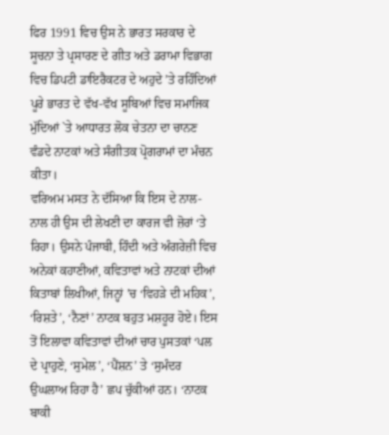ਫਿਰ 1991 ਵਿਚ ਉਸ ਨੇ ਭਾਰਤ ਸਰਕਾਰ ਦੇ ਸੂਚਨਾ ਤੇ ਪ੍ਰਸਾਰਣ ਦੇ ਗੀਤ ਅਤੇ ਡਰਾਮਾ ਵਿਭਾਗ ਵਿਚ ਡਿਪਟੀ ਡਾਇਰੈਕਟਰ ਦੇ ਅਹੁਦੇ ’ਤੇ ਰਹਿੰਦਿਆਂ ਪੂਰੇ ਭਾਰਤ ਦੇ ਵੱਖ-ਵੱਖ ਸੂਬਿਆਂ ਵਿਚ ਸਮਾਜਿਕ ਮੁੱਦਿਆਂ `ਤੇ ਆਧਾਰਤ ਲੋਕ ਚੇਤਨਾ ਦਾ ਚਾਨਣ ਵੰਡਦੇ ਨਾਟਕਾਂ ਅਤੇ ਸੰਗੀਤਕ ਪ੍ਰੋਗਰਾਮਾਂ ਦਾ ਮੰਚਨ ਕੀਤਾ।
ਵਰਿਅਮ ਮਸਤ ਨੇ ਦੱਸਿਆ ਕਿ ਇਸ ਦੇ ਨਾਲ-ਨਾਲ ਹੀ ਉਸ ਦੀ ਲੇਖਣੀ ਦਾ ਕਾਰਜ ਵੀ ਜ਼ੋਰਾਂ ‘ਤੇ ਰਿਹਾ। ਉਸਨੇ ਪੰਜਾਬੀ, ਹਿੰਦੀ ਅਤੇ ਅੰਗਰੇਜ਼ੀ ਵਿਚ ਅਨੇਕਾਂ ਕਹਾਣੀਆਂ, ਕਵਿਤਾਵਾਂ ਅਤੇ ਨਾਟਕਾਂ ਦੀਆਂ ਕਿਤਾਬਾਂ ਲਿਖੀਆਂ, ਜਿਨ੍ਹਾਂ ’ਚ ‘ਵਿਹੜੇ ਦੀ ਮਹਿਕ’, ‘ਰਿਸ਼ਤੇ’, ‘ਨੈਣਾਂ’ ਨਾਟਕ ਬਹੁਤ ਮਸ਼ਹੂਰ ਹੋਏ। ਇਸ ਤੋਂ ਇਲਾਵਾ ਕਵਿਤਾਵਾਂ ਦੀਆਂ ਚਾਰ ਪੁਸਤਕਾਂ ‘ਪਲ ਦੇ ਪ੍ਰਾਹੁਣੇ, ‘ਸੁਮੇਲ’, ‘ਪੈਂਸ਼ਨ’ ਤੇ ‘ਸੁਮੰਦਰ ਉਘਲਾਅ ਰਿਹਾ ਹੈ’ ਛਪ ਚੁੱਕੀਆਂ ਹਨ। ‘ਨਾਟਕ ਬਾਕੀ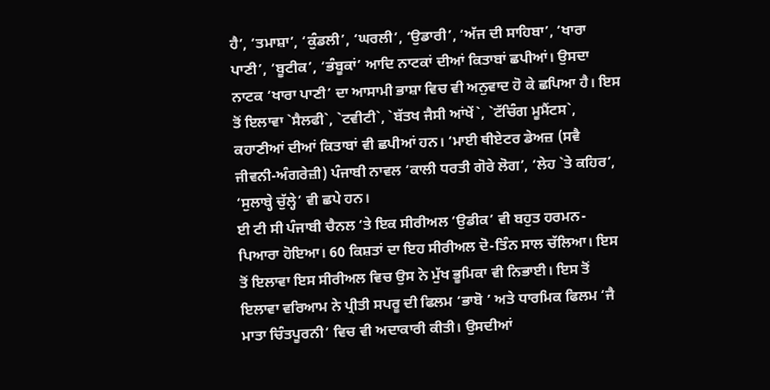ਹੈ’, ‘ਤਮਾਸ਼ਾ’, ‘ਕੁੰਡਲੀ’, ‘ਘਰਲੀ’, ‘ਉਡਾਰੀ’, ‘ਅੱਜ ਦੀ ਸਾਹਿਬਾ’, ‘ਖਾਰਾ ਪਾਣੀ’, ‘ਬੂਟੀਕ’, ‘ਭੰਬੂਕਾਂ’ ਆਦਿ ਨਾਟਕਾਂ ਦੀਆਂ ਕਿਤਾਬਾਂ ਛਪੀਆਂ। ਉਸਦਾ ਨਾਟਕ ‘ਖਾਰਾ ਪਾਣੀ’ ਦਾ ਆਸਾਮੀ ਭਾਸ਼ਾ ਵਿਚ ਵੀ ਅਨੁਵਾਦ ਹੋ ਕੇ ਛਪਿਆ ਹੈ। ਇਸ ਤੋਂ ਇਲਾਵਾ `ਸੈਲਫੀ`, `ਟਵੀਟੀ`, `ਬੱਤਖ ਜੈਸੀ ਆਂਖੇਂ`, `ਟੱਚਿੰਗ ਮੂਮੈਂਟਸ`, ਕਹਾਣੀਆਂ ਦੀਆਂ ਕਿਤਾਬਾਂ ਵੀ ਛਪੀਆਂ ਹਨ। ‘ਮਾਈ ਥੀਏਟਰ ਡੇਅਜ਼ (ਸਵੈ ਜੀਵਨੀ-ਅੰਗਰੇਜ਼ੀ) ਪੰਜਾਬੀ ਨਾਵਲ ‘ਕਾਲੀ ਧਰਤੀ ਗੋਰੇ ਲੋਗ’, ‘ਲੇਹ `ਤੇ ਕਹਿਰ’, ‘ਸੁਲਾਬ੍ਹੇ ਚੁੱਲ੍ਹੇ’ ਵੀ ਛਪੇ ਹਨ।
ਈ ਟੀ ਸੀ ਪੰਜਾਬੀ ਚੈਨਲ ‘ਤੇ ਇਕ ਸੀਰੀਅਲ ‘ਉਡੀਕ’ ਵੀ ਬਹੁਤ ਹਰਮਨ-ਪਿਆਰਾ ਹੋਇਆ। 60 ਕਿਸ਼ਤਾਂ ਦਾ ਇਹ ਸੀਰੀਅਲ ਦੋ-ਤਿੰਨ ਸਾਲ ਚੱਲਿਆ। ਇਸ ਤੋਂ ਇਲਾਵਾ ਇਸ ਸੀਰੀਅਲ ਵਿਚ ਉਸ ਨੇ ਮੁੱਖ ਭੂਮਿਕਾ ਵੀ ਨਿਭਾਈ। ਇਸ ਤੋਂ ਇਲਾਵਾ ਵਰਿਆਮ ਨੇ ਪ੍ਰੀਤੀ ਸਪਰੂ ਦੀ ਫਿਲਮ ‘ਭਾਬੋ ’ ਅਤੇ ਧਾਰਮਿਕ ਫਿਲਮ ‘ਜੈ ਮਾਤਾ ਚਿੰਤਪੂਰਨੀ’ ਵਿਚ ਵੀ ਅਦਾਕਾਰੀ ਕੀਤੀ। ਉਸਦੀਆਂ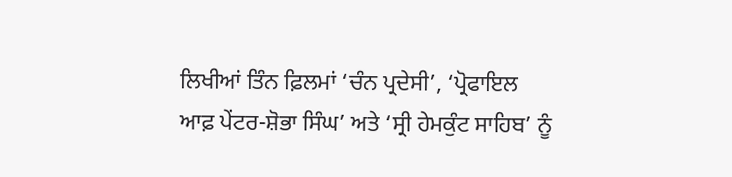ਲਿਖੀਆਂ ਤਿੰਨ ਫ਼ਿਲਮਾਂ ‘ਚੰਨ ਪ੍ਰਦੇਸੀ’, ‘ਪ੍ਰੋਫਾਇਲ ਆਫ਼ ਪੇਂਟਰ-ਸ਼ੋਭਾ ਸਿੰਘ’ ਅਤੇ ‘ਸ੍ਰੀ ਹੇਮਕੁੰਟ ਸਾਹਿਬ’ ਨੂੰ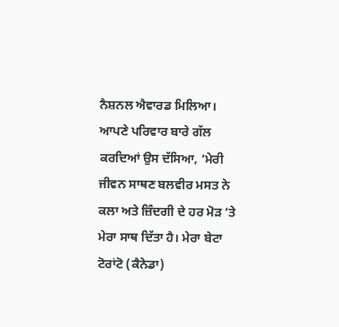ਨੈਸ਼ਨਲ ਐਵਾਰਡ ਮਿਲਿਆ।
ਆਪਣੇ ਪਰਿਵਾਰ ਬਾਰੇ ਗੱਲ ਕਰਦਿਆਂ ਉਸ ਦੱਸਿਆ, ‘ਮੇਰੀ ਜੀਵਨ ਸਾਥਣ ਬਲਵੀਰ ਮਸਤ ਨੇ ਕਲਾ ਅਤੇ ਜ਼ਿੰਦਗੀ ਦੇ ਹਰ ਮੋੜ ‘ਤੇ ਮੇਰਾ ਸਾਥ ਦਿੱਤਾ ਹੈ। ਮੇਰਾ ਬੇਟਾ ਟੋਰਾਂਟੋ (ਕੈਨੇਡਾ)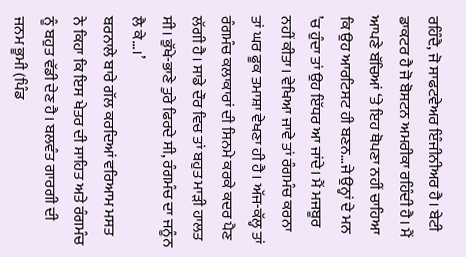ਰਹਿੰਦੈ, ਜੋ ਸਾਫਟਵੇਅਰ ਇੰਜੀਨੀਅਰ ਹੈ। ਬੇਟੀ ਡਾਕਟਰ ਹੈ ਜੋ ਬੋਸਟਨ ਅਮਰੀਕਾ ਰਹਿੰਦੀ ਹੈ। ਮੈਂ ਆਪਣੇ ਬੱਚਿਆਂ ‘ਤੇ ਇਹ ਥੋਪਣਾ ਨਹੀਂ ਚਾਹਿਆ ਕਿ ਉਹ ਆਰਟਿਸਟ ਹੀ ਬਣਨ…ਜੇ ਉਨ੍ਹਾਂ ਦੇ ਮਨ ’ਚ ਹੁੰਦਾ ਤਾਂ ਉਹ ਇੱਧਰ ਆ ਜਾਂਦੇ। ਮੈਂ ਮਜਬੂਰ ਨਹੀਂ ਕੀਤਾ। ਵੇਖਿਆ ਜਾਵੇ ਤਾਂ ਰੰਗਮੰਚ ਕਰਨਾ ਤਾਂ ਘਰ ਫੂਕ ਤਮਾਸ਼ਾ ਵੇਖਣਾ ਹੀ ਹੈ। ਅੱਜ-ਕੱਲ੍ਹ ਤਾਂ ਰੰਗਮੰਚ ਕਲਾਕਾਰਾਂ ਦੀ ਸਿਨਮੇ ਕਰਕੇ ਕਦਰ ਪੈਣ ਲੱਗੀ ਹੈ। ਸਾਡੇ ਦੌਰ ਵਿਚ ਤਾਂ ਬਹੁਤ ਮਾੜੀ ਹਾਲਤ ਸੀ। ਭੁੱਖੇ-ਭਾਣੇ ਤੁਰੇ ਫਿਰਦੇ ਸੀ, ਰੰਗਮੰਚ ਦਾ ਜਨੂੰਨ ਲੈ ਕੇ…।’
ਬਰਨਾਲੇ ਬਾਰੇ ਗੱਲ ਕਰਦਿਆਂ ਵਰਿਆਮ ਮਸਤ ਨੇ ਕਿਹਾ ਕਿ ਇਸ ਖੇਤਰ ਦੀ ਸਾਹਿਤ ਅਤੇ ਰੰਗਮੰਚ ਨੂੰ ਬਹੁਤ ਵੱਡੀ ਦੇਣ ਹੈ। ਬਲਵੰਤ ਗਾਰਗੀ ਦੀ ਜਨਮ ਭੂਮੀ (ਪਿੰਡ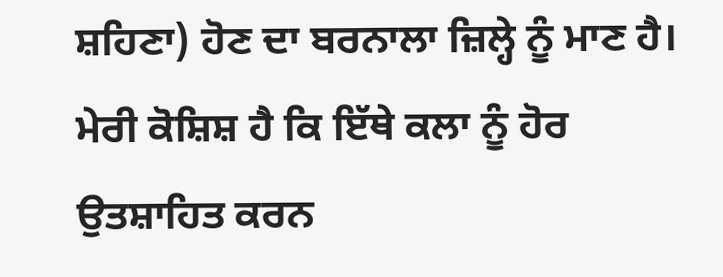ਸ਼ਹਿਣਾ) ਹੋਣ ਦਾ ਬਰਨਾਲਾ ਜ਼ਿਲ੍ਹੇ ਨੂੰ ਮਾਣ ਹੈ। ਮੇਰੀ ਕੋਸ਼ਿਸ਼ ਹੈ ਕਿ ਇੱਥੇ ਕਲਾ ਨੂੰ ਹੋਰ ਉਤਸ਼ਾਹਿਤ ਕਰਨ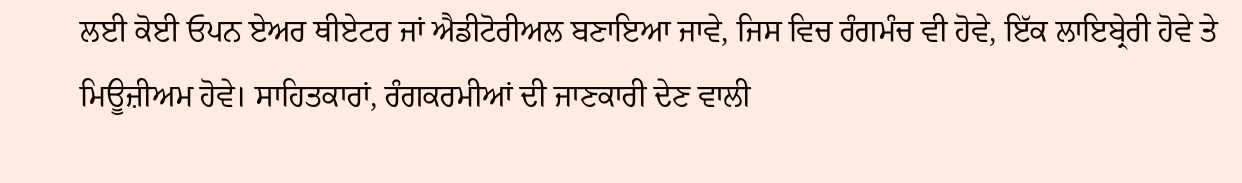ਲਈ ਕੋਈ ਓਪਨ ਏਅਰ ਥੀਏਟਰ ਜਾਂ ਐਡੀਟੋਰੀਅਲ ਬਣਾਇਆ ਜਾਵੇ, ਜਿਸ ਵਿਚ ਰੰਗਮੰਚ ਵੀ ਹੋਵੇ, ਇੱਕ ਲਾਇਬ੍ਰੇਰੀ ਹੋਵੇ ਤੇ ਮਿਊਜ਼ੀਅਮ ਹੋਵੇ। ਸਾਹਿਤਕਾਰਾਂ, ਰੰਗਕਰਮੀਆਂ ਦੀ ਜਾਣਕਾਰੀ ਦੇਣ ਵਾਲੀ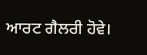ਆਰਟ ਗੈਲਰੀ ਹੋਵੇ।